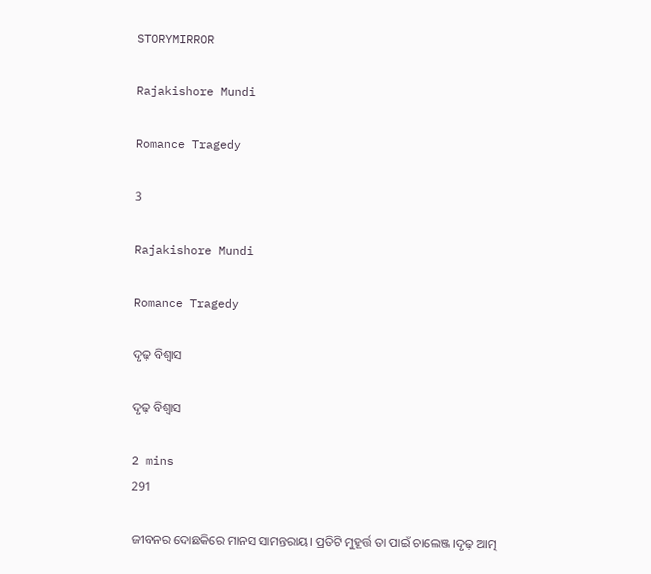STORYMIRROR

Rajakishore Mundi

Romance Tragedy

3

Rajakishore Mundi

Romance Tragedy

ଦୃଢ଼ ବିଶ୍ବାସ

ଦୃଢ଼ ବିଶ୍ବାସ

2 mins
291

ଜୀବନର ଦୋଛକିରେ ମାନସ ସାମନ୍ତରାୟ। ପ୍ରତିଟି ମୁହୂର୍ତ୍ତ ତା ପାଇଁ ଚାଲେଞ୍ଜ ।ଦୃଢ଼ ଆତ୍ମ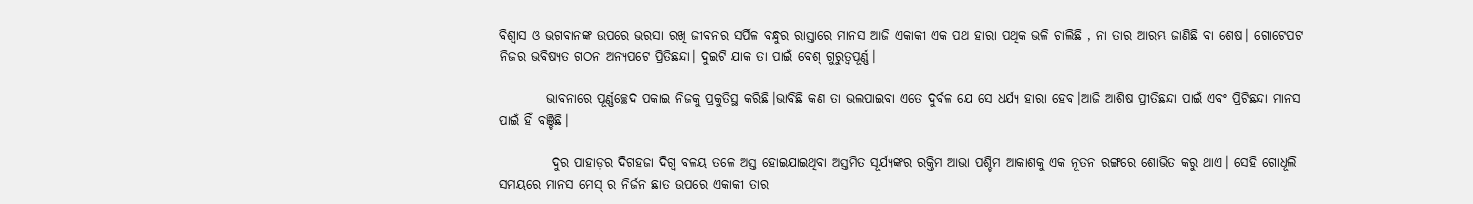ବିଶ୍ୱାସ ଓ ଭଗବାନଙ୍କ ଉପରେ ଭରସା ରଖି ଜୀବନର ସର୍ପିଳ ବନ୍ଧୁର ରାସ୍ତାରେ ମାନସ ଆଜି ଏକାକୀ ଏକ ପଥ ହାରା ପଥିକ ଭଳି ଚାଲିଛି , ନା ତାର ଆରମ୍ଭ ଜାଣିଛି ବା ଶେଷ। ଗୋଟେପଟ ନିଜର ଭବିଷ୍ୟତ ଗଠନ ଅନ୍ୟପଟେ ପ୍ରିତିଛନ୍ଦା। ଦୁଇଟି ଯାକ ତା ପାଇଁ ବେଶ୍ ଗୁରୁତ୍ୱପୂର୍ଣ୍ଣ।

         ଭାବନାରେ ପୂର୍ଣ୍ଣଚ୍ଛେଦ ପକାଇ ନିଜକୁ ପ୍ରକୁତିସ୍ଥ କରିଛି।ଭାବିଛି କଣ ତା ଭଲପାଇବା ଏତେ ଦୁର୍ବଳ ଯେ ସେ ଧର୍ଯ୍ୟ ହାରା ହେବ।ଆଜି ଆଶିଷ ପ୍ରୀତିଛନ୍ଦା ପାଇଁ ଏବଂ ପ୍ରିଟିଛନ୍ଦା ମାନସ ପାଇଁ ହିଁ ବଞ୍ଚିଛି।

          ଦୁର ପାହାଡ଼ର ଦିଗହଜା ଦିଗ୍ବ ବଳୟ ତଳେ ଅସ୍ତ ହୋଇଯାଇଥିବା ଅସ୍ତମିତ ସୂର୍ଯ୍ୟଙ୍କର ରକ୍ତିମ ଆଭା ପଶ୍ଚିମ ଆକାଶକୁ ଏକ ନୂତନ ରଙ୍ଗରେ ଶୋଭିତ କରୁ ଥାଏ। ସେହି ଗୋଧୂଲି ସମୟରେ ମାନସ ମେସ୍ ର ନିର୍ଜନ ଛାତ ଉପରେ ଏକାକୀ ତାର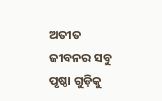ଅତୀତ ଜୀବନର ସବୁ ପୃଷ୍ଠା ଗୁଡ଼ିକୁ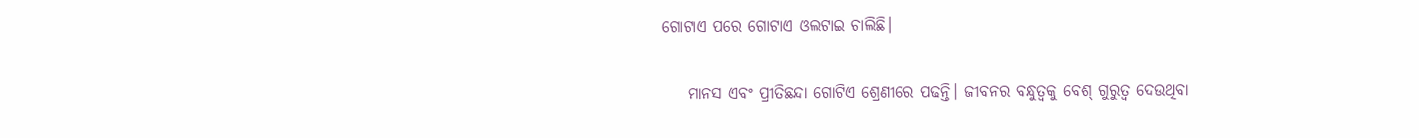ଗୋଟାଏ ପରେ ଗୋଟାଏ ଓଲଟାଇ ଚାଲିଛି।

    ମାନସ ଏବଂ ପ୍ରୀତିଛନ୍ଦା ଗୋଟିଏ ଶ୍ରେଣୀରେ ପଢନ୍ତି। ଜୀବନର ବନ୍ଧୁତ୍ୱକୁ ବେଶ୍ ଗୁରୁତ୍ୱ ଦେଉଥିବା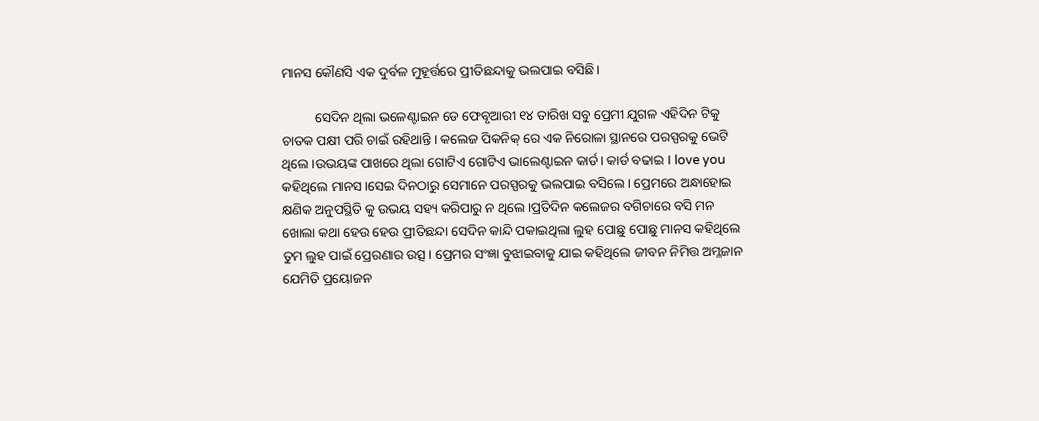ମାନସ କୌଣସି ଏକ ଦୁର୍ବଳ ମୁହୂର୍ତ୍ତରେ ପ୍ରୀତିଛନ୍ଦାକୁ ଭଲପାଇ ବସିଛି।

          ସେଦିନ ଥିଲା ଭଳେଣ୍ଟାଇନ ଡେ ଫେବୃଆରୀ ୧୪ ତାରିଖ ସବୁ ପ୍ରେମୀ ଯୁଗଳ ଏହିଦିନ ଟିକୁ ଚାତକ ପକ୍ଷୀ ପରି ଚାଇଁ ରହିଥାନ୍ତି। କଲେଜ ପିକନିକ୍ ରେ ଏକ ନିରୋଳା ସ୍ଥାନରେ ପରସ୍ପରକୁ ଭେଟି ଥିଲେ।ଉଭୟଙ୍କ ପାଖରେ ଥିଲା ଗୋଟିଏ ଗୋଟିଏ ଭାଲେଣ୍ଟାଇନ କାର୍ଡ। କାର୍ଡ ବଢାଇ I love you କହିଥିଲେ ମାନସ।ସେଇ ଦିନଠାରୁ ସେମାନେ ପରସ୍ପରକୁ ଭଲପାଇ ବସିଲେ। ପ୍ରେମରେ ଅନ୍ଧାହୋଇ କ୍ଷଣିକ ଅନୁପସ୍ଥିତି କୁ ଉଭୟ ସହ୍ୟ କରିପାରୁ ନ ଥିଲେ।ପ୍ରତିଦିନ କଲେଜର ବଗିଚାରେ ବସି ମନ ଖୋଲା କଥା ହେଉ ହେଉ ପ୍ରୀତିଛନ୍ଦା ସେଦିନ କାନ୍ଦି ପକାଇଥିଲା ଲୁହ ପୋଛୁ ପୋଛୁ ମାନସ କହିଥିଲେ ତୁମ ଲୁହ ପାଇଁ ପ୍ରେରଣାର ଉତ୍ସ। ପ୍ରେମର ସଂଜ୍ଞା ବୁଝାଇବାକୁ ଯାଇ କହିଥିଲେ ଜୀବନ ନିମିତ୍ତ ଅମ୍ଳଜାନ ଯେମିତି ପ୍ରୟୋଜନ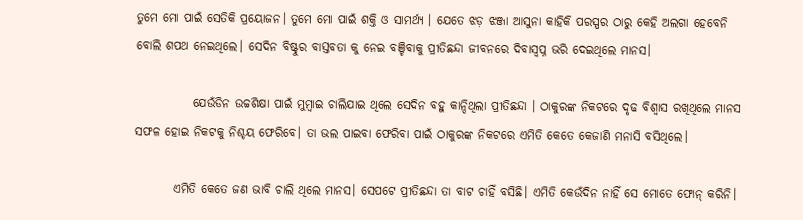ତୁମେ ମୋ ପାଇଁ ସେତିକି ପ୍ରୟୋଜନ। ତୁମେ ମୋ ପାଇଁ ଶକ୍ତି ଓ ସାମର୍ଥ୍ୟ । ଯେତେ ଝଡ଼ ଝଞ୍ଜା ଆସୁନା କାହିକି ପରସ୍ପର ଠାରୁ କେହି ଅଲଗା ହେବେନି ବୋଲି ଶପଥ ନେଇଥିଲେ। ସେଦିନ ବିଷ୍ଟୁର ବାସ୍ତବତା କୁ ନେଇ ବଞ୍ଚିବାକୁ ପ୍ରୀତିଛନ୍ଦା ଜୀବନରେ ଦିବାସ୍ଵପ୍ନ ଭରି ଦେଇଥିଲେ ମାନସ।

            ଯେଉଁଡିନ ଉଚ୍ଚଶିକ୍ଷା ପାଇଁ ମୁମ୍ବାଇ ଚାଲିଯାଇ ଥିଲେ ସେଦିନ ବହୁ କାନ୍ଦିଥିଲା ପ୍ରୀତିଛନ୍ଦା । ଠାକୁରଙ୍କ ନିକଟରେ ଦୃଢ ବିଶ୍ବାସ ରଖିଥିଲେ ମାନସ ସଫଳ ହୋଇ ନିକଟକୁ ନିଶ୍ଚୟ ଫେରିବେ। ତା ଭଲ ପାଇବା ଫେରିବା ପାଇଁ ଠାକୁରଙ୍କ ନିକଟରେ ଏମିତି କେତେ କେଜାଣି ମନାସି ବସିଥିଲେ।

        ଏମିତି କେତେ ଜଣ ଭାବି ଚାଲି ଥିଲେ ମାନସ। ସେପଟେ ପ୍ରୀତିଛନ୍ଦା ତା ବାଟ ଚାହିଁ ବସିଛି। ଏମିତି କେଉଁଦିନ ନାହିଁ ସେ ମୋତେ ଫୋନ୍ କରିନି।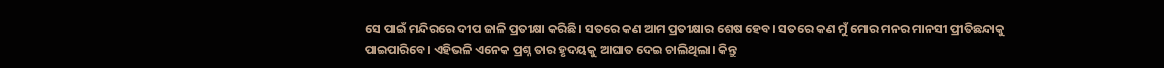ସେ ପାଇଁ ମନ୍ଦିରରେ ଦୀପ ଜାଳି ପ୍ରତୀକ୍ଷା କରିଛି। ସତରେ କଣ ଆମ ପ୍ରତୀକ୍ଷାର ଶେଷ ହେବ। ସତରେ କଣ ମୁଁ ମୋର ମନର ମାନସୀ ପ୍ରୀତିଛନ୍ଦାକୁ ପାଇପାରିବେ। ଏହିଭଳି ଏନେକ ପ୍ରଶ୍ନ ତାର ହୃଦୟକୁ ଆଘାତ ଦେଇ ଚାଲିଥିଲା। କିନ୍ତୁ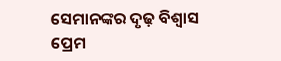ସେମାନଙ୍କର ଦୃଢ଼ ବିଶ୍ୱାସ ପ୍ରେମ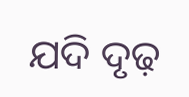ଯଦି ଦୃଢ଼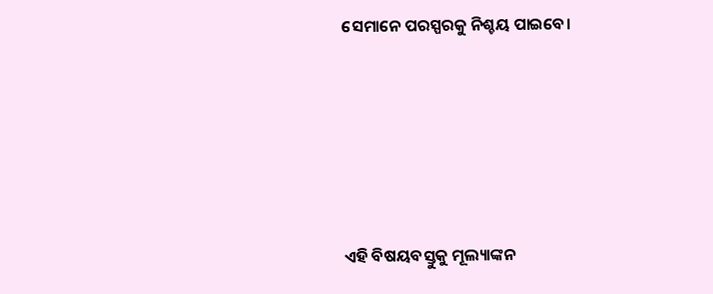ସେମାନେ ପରସ୍ପରକୁ ନିଶ୍ଚୟ ପାଇବେ।







ଏହି ବିଷୟବସ୍ତୁକୁ ମୂଲ୍ୟାଙ୍କନ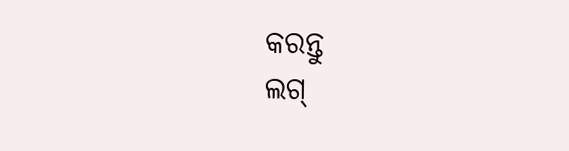କରନ୍ତୁ
ଲଗ୍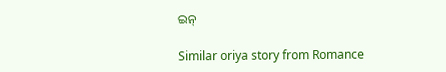ଇନ୍

Similar oriya story from Romance